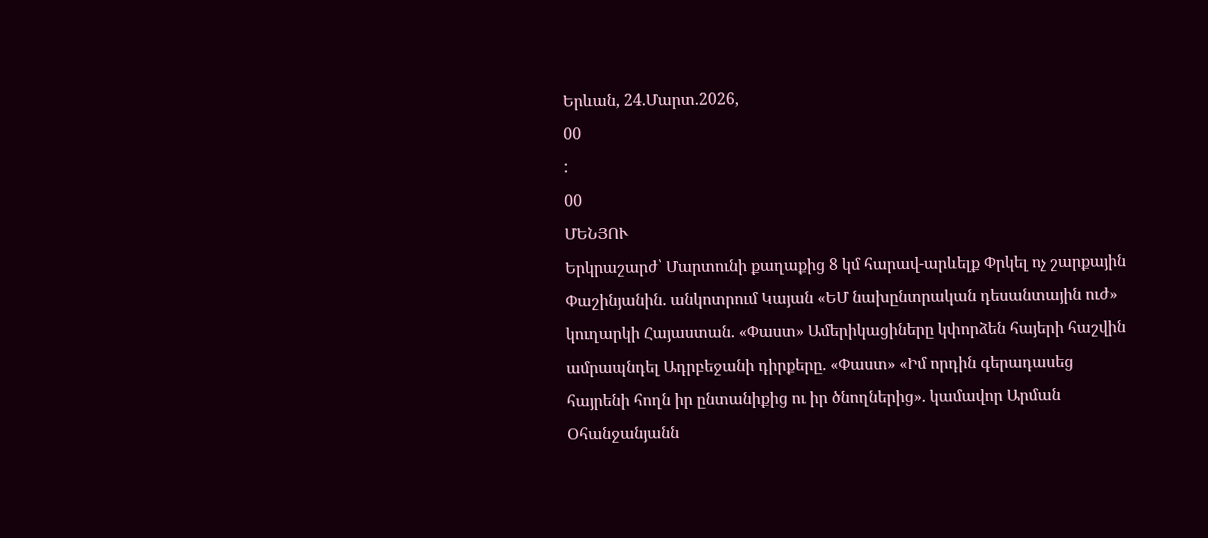Երևան, 24.Մարտ.2026,
00
:
00
ՄԵՆՅՈՒ
Երկրաշարժ՝ Մարտունի քաղաքից 8 կմ հարավ-արևելք Փրկել ոչ շարքային Փաշինյանին. անկոտրում Կայան «ԵՄ նախընտրական դեսանտային ուժ» կուղարկի Հայաստան. «Փաստ» Ամերիկացիները կփորձեն հայերի հաշվին ամրապնդել Ադրբեջանի դիրքերը. «Փաստ» «Իմ որդին գերադասեց հայրենի հողն իր ընտանիքից ու իր ծնողներից». կամավոր Արման Օհանջանյանն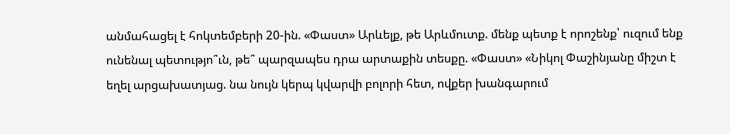անմահացել է հոկտեմբերի 20-ին. «Փաստ» Արևելք, թե Արևմուտք. մենք պետք է որոշենք՝ ուզում ենք ունենալ պետությո՞ւն, թե՞ պարզապես դրա արտաքին տեսքը. «Փաստ» «Նիկոլ Փաշինյանը միշտ է եղել արցախատյաց. նա նույն կերպ կվարվի բոլորի հետ, ովքեր խանգարում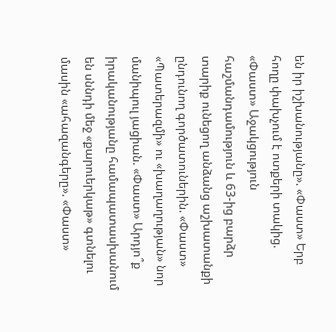են իր իշխանությանը». «Փաստ» Երբ հողը փախչում է ոտքերի տակից. «Փաստ» Աջակցություն հաշմանդամություն և 63-ից բարձր տարիք ունեցող անձանց աշխատանքի ընդունող գործատուներին. «Փաստ» «Պատերազմի» ու «խաղաղության» նոր մանիպուլ յացիան. «Փաստ» Արդյո՞ք իրականությանը համապատասխանում են սննդի մեջ «քարուերկաթ» գտնելու մասին «ահազանգերը». «Փաստ»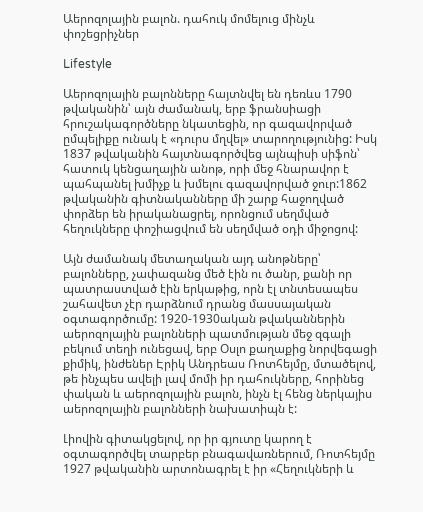Աերոզոլային բալոն. դահուկ մոմելուց մինչև փոշեցրիչներ

Lifestyle

Աերոզոլային բալոնները հայտնվել են դեռևս 1790 թվականին՝ այն ժամանակ, երբ ֆրանսիացի հրուշակագործները նկատեցին, որ գազավորված ըմպելիքը ունակ է «դուրս մղվել» տարողությունից: Իսկ 1837 թվականին հայտնագործվեց այնպիսի սիֆոն՝ հատուկ կենցաղային անոթ, որի մեջ հնարավոր է պահպանել խմիչք և խմելու գազավորված ջուր:1862 թվականին գիտնականները մի շարք հաջողված փորձեր են իրականացրել, որոնցում սեղմված հեղուկները փոշիացվում են սեղմված օդի միջոցով:

Այն ժամանակ մետաղական այդ անոթները՝ բալոնները, չափազանց մեծ էին ու ծանր, քանի որ պատրաստված էին երկաթից, որն էլ տնտեսապես շահավետ չէր դարձնում դրանց մասսայական օգտագործումը: 1920-1930ական թվականներին աերոզոլային բալոնների պատմության մեջ զգալի բեկում տեղի ունեցավ, երբ Օսլո քաղաքից նորվեգացի քիմիկ, ինժեներ Էրիկ Անդրեաս Ռոտհեյմը, մտածելով, թե ինչպես ավելի լավ մոմի իր դահուկները, հորինեց փական և աերոզոլային բալոն, ինչն էլ հենց ներկայիս աերոզոլային բալոնների նախատիպն է:

Լիովին գիտակցելով, որ իր գյուտը կարող է օգտագործվել տարբեր բնագավառներում, Ռոտհեյմը 1927 թվականին արտոնագրել է իր «Հեղուկների և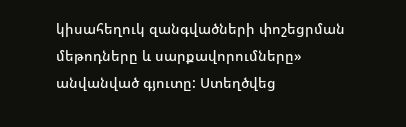կիսահեղուկ զանգվածների փոշեցրման մեթոդները և սարքավորումները» անվանված գյուտը: Ստեղծվեց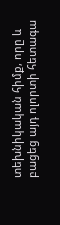տեխնիկական հիմք, որը և բացեց այդ ոլորտի հետագա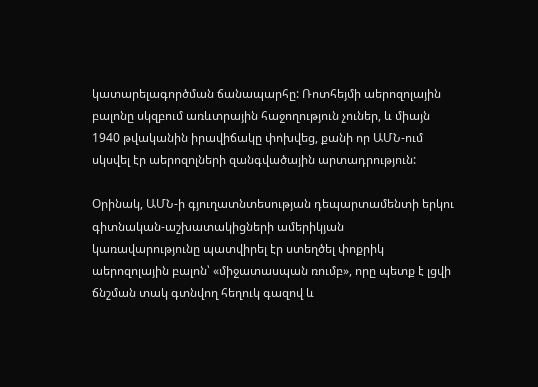կատարելագործման ճանապարհը: Ռոտհեյմի աերոզոլային բալոնը սկզբում առևտրային հաջողություն չուներ, և միայն 1940 թվականին իրավիճակը փոխվեց, քանի որ ԱՄՆ-ում սկսվել էր աերոզոլների զանգվածային արտադրություն:

Օրինակ, ԱՄՆ-ի գյուղատնտեսության դեպարտամենտի երկու գիտնական-աշխատակիցների ամերիկյան կառավարությունը պատվիրել էր ստեղծել փոքրիկ աերոզոլային բալոն՝ «միջատասպան ռումբ», որը պետք է լցվի ճնշման տակ գտնվող հեղուկ գազով և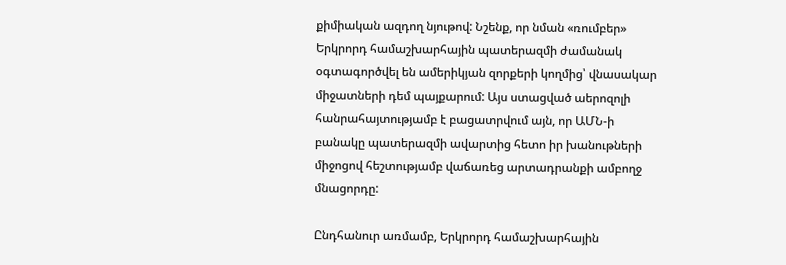քիմիական ազդող նյութով: Նշենք, որ նման «ռումբեր» Երկրորդ համաշխարհային պատերազմի ժամանակ օգտագործվել են ամերիկյան զորքերի կողմից՝ վնասակար միջատների դեմ պայքարում: Այս ստացված աերոզոլի հանրահայտությամբ է բացատրվում այն, որ ԱՄՆ-ի բանակը պատերազմի ավարտից հետո իր խանութների միջոցով հեշտությամբ վաճառեց արտադրանքի ամբողջ մնացորդը:

Ընդհանուր առմամբ, Երկրորդ համաշխարհային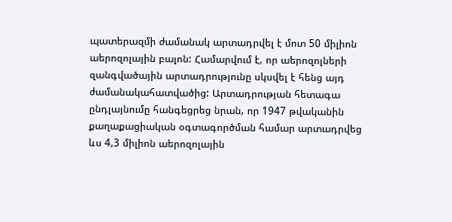պատերազմի ժամանակ արտադրվել է մոտ 50 միլիոն աերոզոլային բալոն: Համարվում է, որ աերոզոլների զանգվածային արտադրությունը սկսվել է հենց այդ ժամանակահատվածից: Արտադրության հետագա ընդլայնումը հանգեցրեց նրան, որ 1947 թվականին քաղաքացիական օգտագործման համար արտադրվեց ևս 4,3 միլիոն աերոզոլային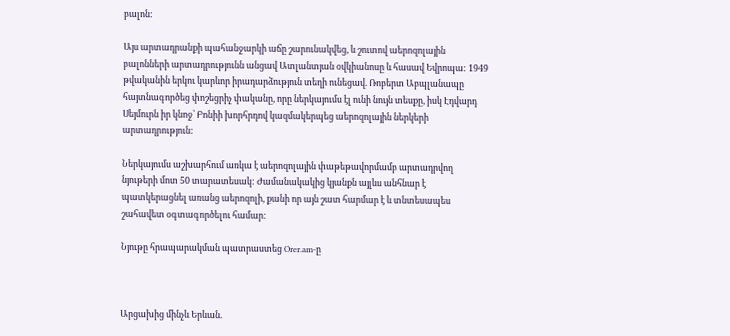բալոն:

Այս արտադրանքի պահանջարկի աճը շարունակվեց, և շուտով աերոզոլային բալոնների արտադրությունն անցավ Ատլանտյան օվկիանոսը և հասավ Եվրոպա: 1949 թվականին երկու կարևոր իրադարձություն տեղի ունեցավ. Ռոբերտ Աբպլանապը հայտնագործեց փոշեցրիչ փականը, որը ներկայումս էլ ունի նույն տեսքը, իսկ Էդվարդ Սեյմուրն իր կնոջ՝ Բոնիի խորհրդով կազմակերպեց աերոզոլային ներկերի արտադրություն:

Ներկայումս աշխարհում առկա է աերոզոլային փաթեթավորմամբ արտադրվող նյութերի մոտ 50 տարատեսակ: Ժամանակակից կյանքն այլևս անհնար է պատկերացնել առանց աերոզոլի, քանի որ այն շատ հարմար է և տնտեսապես շահավետ օգտագործելու համար:

Նյութը հրապարակման պատրաստեց Orer.am-ը



Արցախից մինչև Երևան.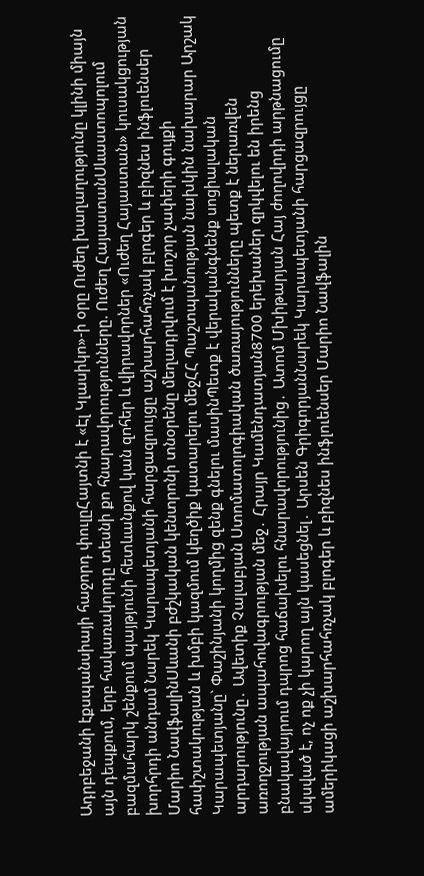Ադրբեջանի էքսպանսիայի հաջորդ փուլըՀայտնի է «Էլ Կլասիկո»-ի օրը Ուժեղ խաղաղությունը կլինի միայն այն դեպքում, երբ հակառակորդը տեսնի քո հնարավորությունները. Ուժեղ ՀայաստանՍևաստոպոլում բազմահարկ շենքում պայթյունի հետևանքով կան զnհեր և վիրավnրներ «Ուժեղ Հայաստան» կուսակցության խորհրդի անդամ Նարեկ Կարապետյանի հարցազրույցը աշխարհահռչակ բլոգեր և բիզնես ինֆլուենսեր Մարիո ՆավֆալինՍևանի բժշկական կենտրոնի տնօրենը մեղադրվում է խոշոր չափերի գույքի հափշտակության և խմբի կազմում կեղծիք կատարելու մեջՀՀ Պաշտպանության նախկին նախարար Արշակ Կարապետյանը` Փաշինյանի կողմից զենք գնելու մասինՊետք է վերականգնենք սոցիալական արդարությունը․ Ավետիք Չալաբյան Ստոմատոլոգիական ծառայությունները պետք է ներառվեն առողջության ապահովագրության մեջ․ Հրայր Կամենդատյան8700 երեխաներ զրկվելու են իրենց բնակավայրում դպրոց հաճախելու հնարավորությունից․ Ատոմ Մխիթարյան Հայ ժողովրդի արթնացումը սկսված է, ոչ ոք չի կարող այն կասեցնել․ Արսեն ԳրիգորյանՆարեկ Կարապետյանի հարցազրույցը ամերիկացի աշխարհահռչակ բլոգեր և բիզնես ինֆլուենսեր Մարիո Նավֆալին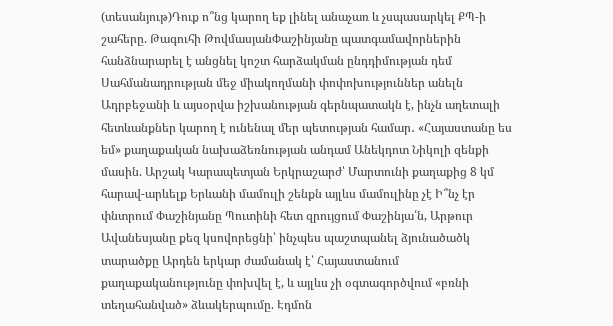(տեսանյութ)Դուք ո՞նց կարող եք լինել անաչառ և չսպասարկել ՔՊ-ի շահերը. Թագուհի ԹովմասյանՓաշինյանը պատգամավորներին հանձնարարել է անցնել կոշտ հարձակման ընդդիմության դեմ Սահմանադրության մեջ միակողմանի փոփոխություններ անելն Ադրբեջանի և այսօրվա իշխանության գերնպատակն է, ինչն աղետալի հետևանքներ կարող է ունենալ մեր պետության համար․ «Հայաստանը ես եմ» քաղաքական նախաձեռնության անդամ Անեկդոտ Նիկոլի զենքի մասին. Արշակ Կարապետյան Երկրաշարժ՝ Մարտունի քաղաքից 8 կմ հարավ-արևելք Երևանի մամուլի շենքն այլևս մամուլինը չէ Ի՞նչ էր փնտրում Փաշինյանը Պուտինի հետ զրույցում Փաշինյա՛ն, Արթուր Ավանեսյանը քեզ կսովորեցնի՝ ինչպես պաշտպանել ձյունածածկ տարածքը Արդեն երկար ժամանակ է՝ Հայաստանում քաղաքականությունը փոխվել է, և այլևս չի օգտագործվում «բռնի տեղահանված» ձևակերպումը. Էդմոն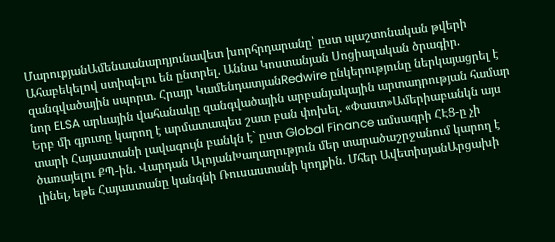ՄարուքյանԱմենաանարդյունավետ խորհրդարանը՝ ըստ պաշտոնական թվերի Ահաբեկելով ստիպելու են ընտրել. Աննա Կոստանյան Սոցիալական ծրագիր. զանգվածային սպորտ. Հրայր ԿամենդատյանRedwire ընկերությունը ներկայացրել է նոր ELSA արևային վահանակը զանգվածային արբանյակային արտադրության համար Երբ մի գյուտը կարող է արմատապես շատ բան փոխել. «Փաստ»Ամերիաբանկն այս տարի Հայաստանի լավագույն բանկն է` ըստ Global Finance ամսագրի ՀԷՑ-ը չի ծառայելու ՔՊ-ին. Վարդան ԱլոյանԽաղաղություն մեր տարածաշրջանում կարող է լինել, եթե Հայաստանը կանգնի Ռուսաստանի կողքին. Մհեր ԱվետիսյանԱրցախի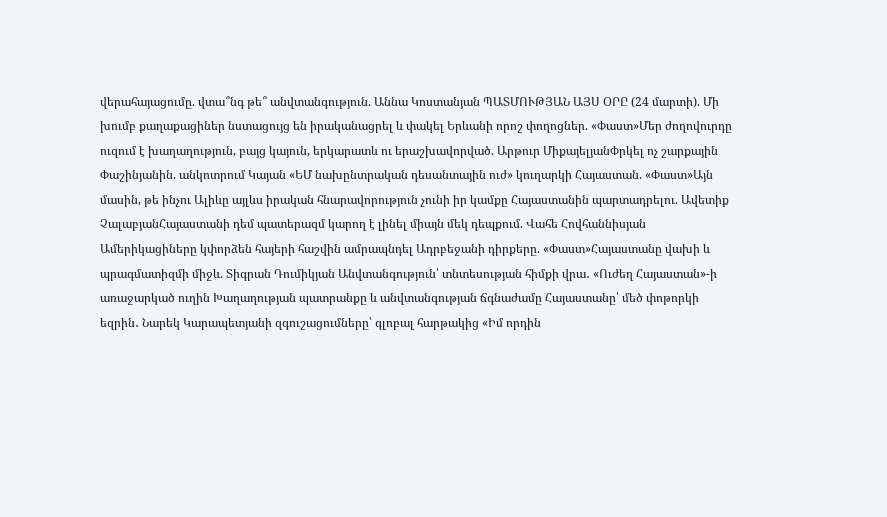վերահայացումը. վտա՞նգ թե՞ անվտանգություն. Աննա Կոստանյան ՊԱՏՄՈՒԹՅԱՆ ԱՅՍ ՕՐԸ (24 մարտի). Մի խումբ քաղաքացիներ նստացույց են իրականացրել և փակել Երևանի որոշ փողոցներ. «Փաստ»Մեր ժողովուրդը ուզում է խաղաղություն, բայց կայուն, երկարատև ու երաշխավորված. Արթուր ՄիքայելյանՓրկել ոչ շարքային Փաշինյանին. անկոտրում Կայան «ԵՄ նախընտրական դեսանտային ուժ» կուղարկի Հայաստան. «Փաստ»Այն մասին, թե ինչու Ալիևը այլևս իրական հնարավորություն չունի իր կամքը Հայաստանին պարտադրելու. Ավետիք ՉալաբյանՀայաստանի դեմ պատերազմ կարող է լինել միայն մեկ դեպքում. Վահե Հովհաննիսյան Ամերիկացիները կփորձեն հայերի հաշվին ամրապնդել Ադրբեջանի դիրքերը. «Փաստ»Հայաստանը վախի և պրագմատիզմի միջև. Տիգրան Դումիկյան Անվտանգություն՝ տնտեսության հիմքի վրա․ «Ուժեղ Հայաստան»-ի առաջարկած ուղին Խաղաղության պատրանքը և անվտանգության ճգնաժամը Հայաստանը՝ մեծ փոթորկի եզրին․ Նարեկ Կարապետյանի զգուշացումները՝ գլոբալ հարթակից «Իմ որդին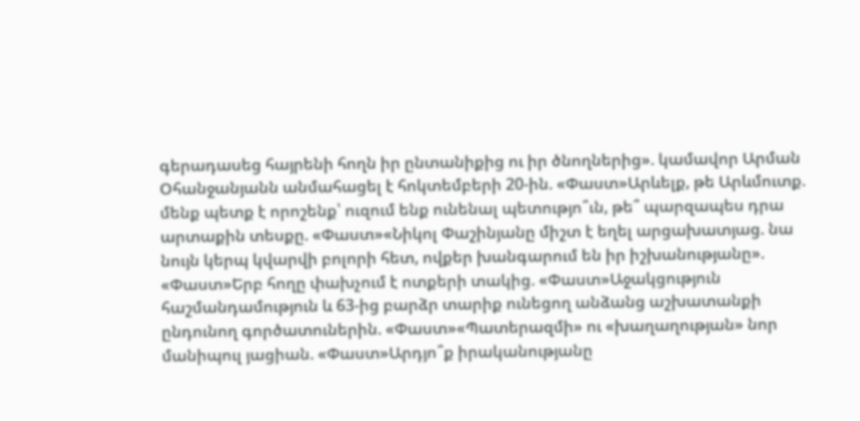գերադասեց հայրենի հողն իր ընտանիքից ու իր ծնողներից». կամավոր Արման Օհանջանյանն անմահացել է հոկտեմբերի 20-ին. «Փաստ»Արևելք, թե Արևմուտք. մենք պետք է որոշենք՝ ուզում ենք ունենալ պետությո՞ւն, թե՞ պարզապես դրա արտաքին տեսքը. «Փաստ»«Նիկոլ Փաշինյանը միշտ է եղել արցախատյաց. նա նույն կերպ կվարվի բոլորի հետ, ովքեր խանգարում են իր իշխանությանը». «Փաստ»Երբ հողը փախչում է ոտքերի տակից. «Փաստ»Աջակցություն հաշմանդամություն և 63-ից բարձր տարիք ունեցող անձանց աշխատանքի ընդունող գործատուներին. «Փաստ»«Պատերազմի» ու «խաղաղության» նոր մանիպուլ յացիան. «Փաստ»Արդյո՞ք իրականությանը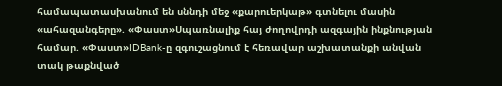համապատասխանում են սննդի մեջ «քարուերկաթ» գտնելու մասին «ահազանգերը». «Փաստ»Սպառնալիք հայ ժողովրդի ազգային ինքնության համար. «Փաստ»IDBank-ը զգուշացնում է հեռավար աշխատանքի անվան տակ թաքնված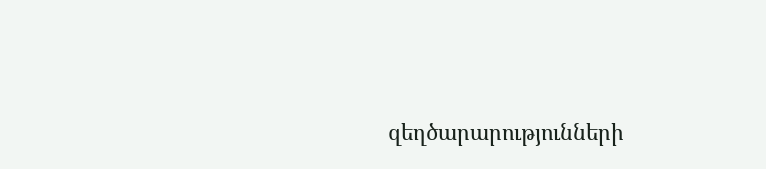զեղծարարությունների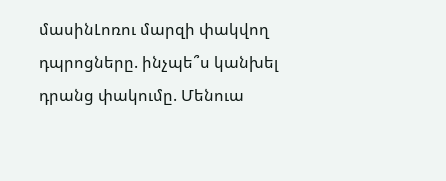մասինԼոռու մարզի փակվող դպրոցները. ինչպե՞ս կանխել դրանց փակումը. Մենուա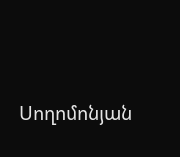Սողոմոնյան